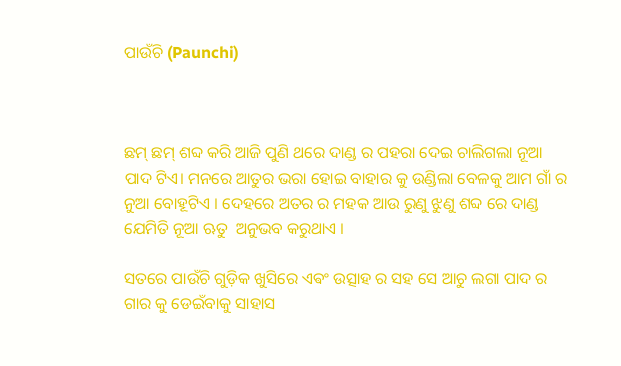ପାଉଁଚି (Paunchi)



ଛମ୍ ଛମ୍ ଶବ୍ଦ କରି ଆଜି ପୁଣି ଥରେ ଦାଣ୍ଡ ର ପହରା ଦେଇ ଚାଲିଗଲା ନୂଆ ପାଦ ଟିଏ। ମନରେ ଆତୁର ଭରା ହୋଇ ବାହାର କୁ ଉଣ୍ଡିଲା ବେଳକୁ ଆମ ଗାଁ ର ନୁଆ ବୋହୂଟିଏ । ଦେହରେ ଅତର ର ମହକ ଆଉ ରୁଣୁ ଝୁଣୁ ଶବ୍ଦ ରେ ଦାଣ୍ଡ ଯେମିତି ନୂଆ ଋତୁ  ଅନୁଭବ କରୁଥାଏ ।

ସତରେ ପାଉଁଚି ଗୁଡ଼ିକ ଖୁସିରେ ଏଵଂ ଉତ୍ସାହ ର ସହ ସେ ଆଚୁ ଲଗା ପାଦ ର ଗାର କୁ ଡେଇଁବାକୁ ସାହାସ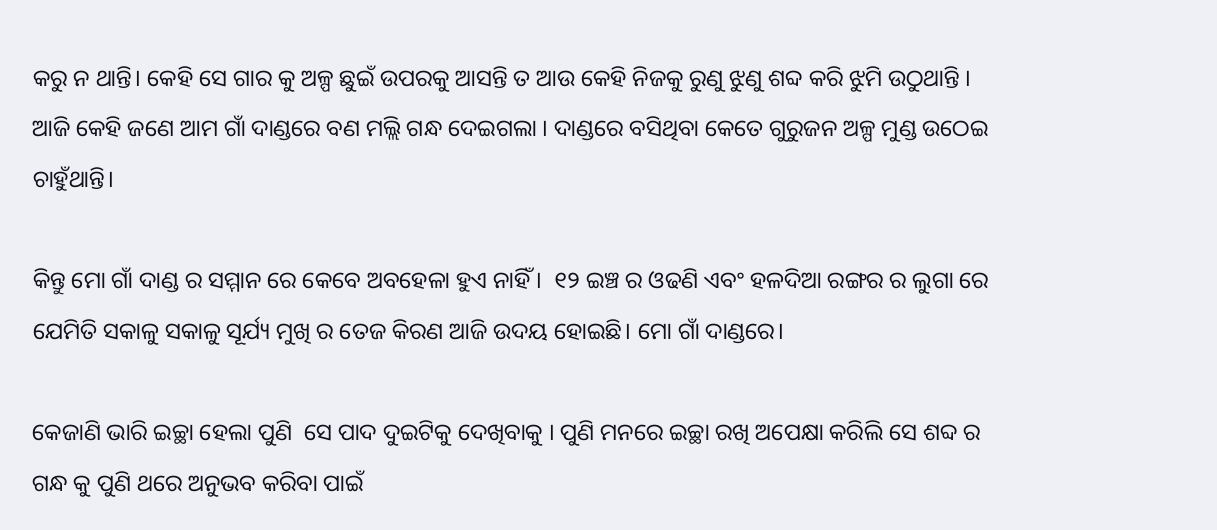କରୁ ନ ଥାନ୍ତି। କେହି ସେ ଗାର କୁ ଅଳ୍ପ ଛୁଇଁ ଉପରକୁ ଆସନ୍ତି ତ ଆଉ କେହି ନିଜକୁ ରୁଣୁ ଝୁଣୁ ଶବ୍ଦ କରି ଝୁମି ଉଠୁଥାନ୍ତି । ଆଜି କେହି ଜଣେ ଆମ ଗାଁ ଦାଣ୍ଡରେ ବଣ ମଲ୍ଲି ଗନ୍ଧ ଦେଇଗଲା । ଦାଣ୍ଡରେ ବସିଥିବା କେତେ ଗୁରୁଜନ ଅଳ୍ପ ମୁଣ୍ଡ ଉଠେଇ ଚାହୁଁଥାନ୍ତି।

କିନ୍ତୁ ମୋ ଗାଁ ଦାଣ୍ଡ ର ସମ୍ମାନ ରେ କେବେ ଅବହେଳା ହୁଏ ନାହିଁ।  ୧୨ ଇଞ୍ଚ ର ଓଢଣି ଏବଂ ହଳଦିଆ ରଙ୍ଗର ର ଲୁଗା ରେ ଯେମିତି ସକାଳୁ ସକାଳୁ ସୂର୍ଯ୍ୟ ମୁଖି ର ତେଜ କିରଣ ଆଜି ଉଦୟ ହୋଇଛି। ମୋ ଗାଁ ଦାଣ୍ଡରେ।

କେଜାଣି ଭାରି ଇଚ୍ଛା ହେଲା ପୁଣି  ସେ ପାଦ ଦୁଇଟିକୁ ଦେଖିବାକୁ । ପୁଣି ମନରେ ଇଚ୍ଛା ରଖି ଅପେକ୍ଷା କରିଲି ସେ ଶବ୍ଦ ର ଗନ୍ଧ କୁ ପୁଣି ଥରେ ଅନୁଭବ କରିବା ପାଇଁ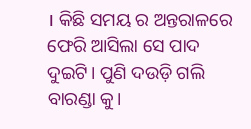। କିଛି ସମୟ ର ଅନ୍ତରାଳରେ ଫେରି ଆସିଲା ସେ ପାଦ ଦୁଇଟି। ପୁଣି ଦଉଡ଼ି ଗଲି ବାରଣ୍ଡା କୁ।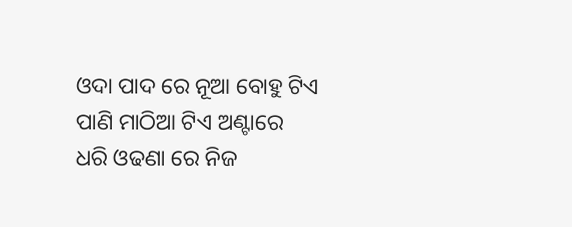ଓଦା ପାଦ ରେ ନୂଆ ବୋହୁ ଟିଏ ପାଣି ମାଠିଆ ଟିଏ ଅଣ୍ଟାରେ ଧରି ଓଢଣା ରେ ନିଜ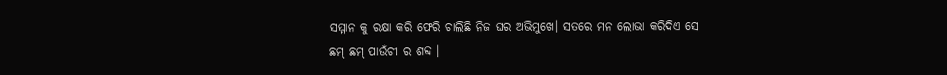ସମ୍ମାନ କୁ ରକ୍ଷା କରି ଫେରି ଚାଲିଛି ନିଜ ଘର ଅଭିମୁଖେ। ସତରେ ମନ ଲୋଭା କରିଦିଏ ସେ ଛମ୍ ଛମ୍ ପାଉଁଚୀ ର ଶବ୍ଦ ।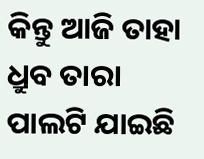କିନ୍ତୁ ଆଜି ତାହା ଧ୍ରୁବ ତାରା ପାଲଟି ଯାଇଛି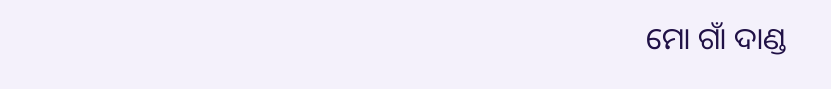ମୋ ଗାଁ ଦାଣ୍ଡ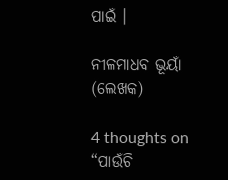ପାଇଁ ।

ନୀଳମାଧବ ଭୂୟାଁ (ଲେଖକ)

4 thoughts on “ପାଉଁଚି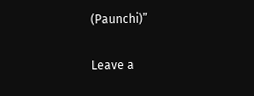(Paunchi)”

Leave a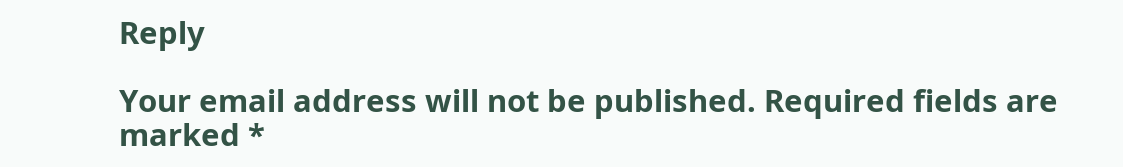Reply

Your email address will not be published. Required fields are marked *